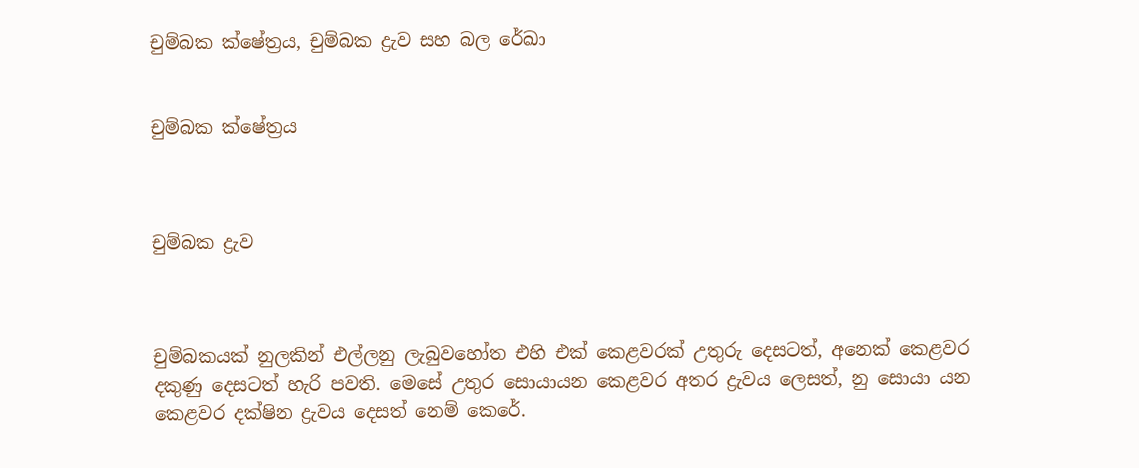චුම්බක ක්ෂේත්‍රය, චුම්බක ද්‍රැව සහ බල රේඛා


චුම්බක ක්ෂේත්‍රය



චුම්බක ද්‍රැව



චුම්බකයක් නුලකින් එල්ලනු ලැබුවහෝත එහි එක් කෙළවරක් උතුරු දෙසටත්, අනෙක් කෙළවර දකුණු දෙසටත් හැරි පවති. මෙසේ උතුර සොයායන කෙළවර අතර ද්‍රැවය ලෙසත්, නු සොයා යන කෙළවර දක්ෂින ද්‍රැවය දෙසත් නෙම් කෙරේ.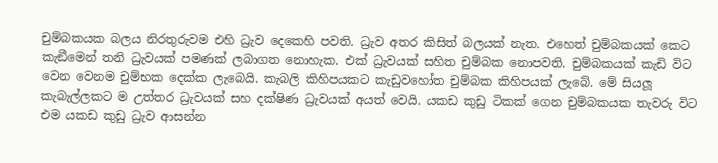චුම්බකයක බලය නිරතුරුවම එහි ධ්‍රැව දෙකෙහි පවති. ධ්‍රැව අතර කිසිත් බලයක් නැත. එහෙත් චුම්බකයක් කෙට කැඞීමෙන් තනි ධ්‍රැවයක් පමණක් ලබාගත නොහැක. එක් ධ්‍රැවයක් සහිත චුම්බක නොපවති. චුම්බකයක් කැඩි විට වෙන වෙනම චුම්භක දෙක්ක ලැබෙයි. කැබලි කිහිපයකට කැඩුවහෝත චුම්බක කිහිපයක් ලැබේ. මේ සියලූ කැබැල්ලකට ම උත්තර ධ්‍රැවයක් සහ දක්ෂිණ ධ්‍රැවයක් අයත් වෙයි. යකඩ කුඩු ටිකක් ගෙන චුම්බකයක තැවරු විට එම යකඩ කුඩු ධ්‍රැව ආසන්න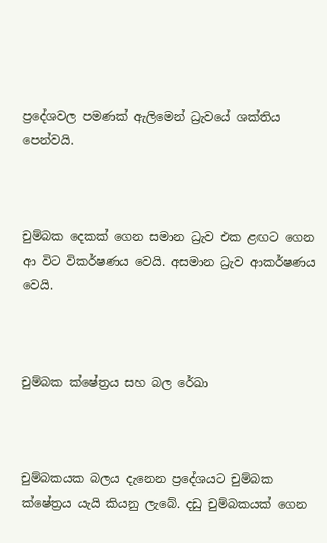ප්‍රදේශවල පමණක් ඇලිමෙන් ධ්‍රැවයේ ශක්තිය පෙන්වයි.



චුම්බක දෙකක් ගෙන සමාන ධ්‍රැව එක ළඟට ගෙන ආ විට විකර්ෂණය වෙයි. අසමාන ධ්‍රැව ආකර්ෂණය වෙයි.



චුම්බක ක්ෂේත්‍රය සහ බල රේඛා



චුම්බකයක බලය දැනෙන ප්‍රදේශයට චුම්බක ක්ෂේත්‍රය යැයි කියනු ලැබේ. දඩු චුම්බකයක් ගෙන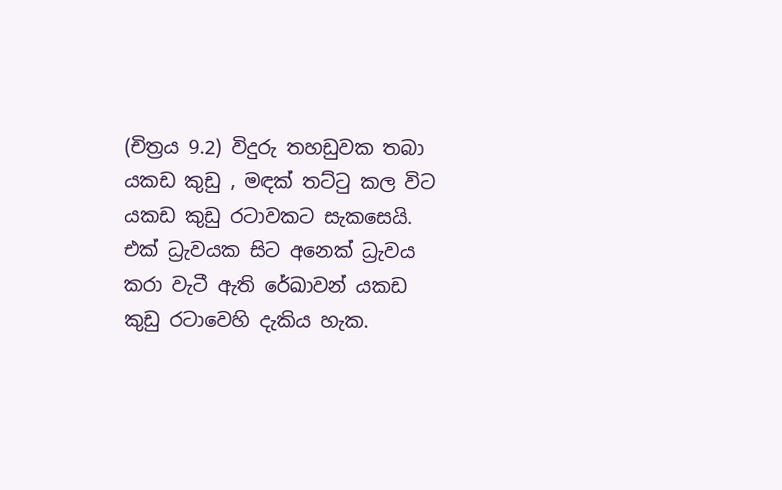(චිත්‍රය 9.2) විදුරු තහඩුවක තබා යකඩ කුඩු , මඳක් තට්ටු කල විට යකඩ කුඩු රටාවකට සැකසෙයි. එක් ධ්‍රැවයක සිට අනෙක් ධ්‍රැවය කරා වැටී ඇති රේඛාවන් යකඩ කුඩු රටාවෙහි දැකිය හැක.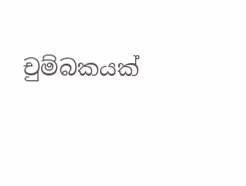චුම්බකයක්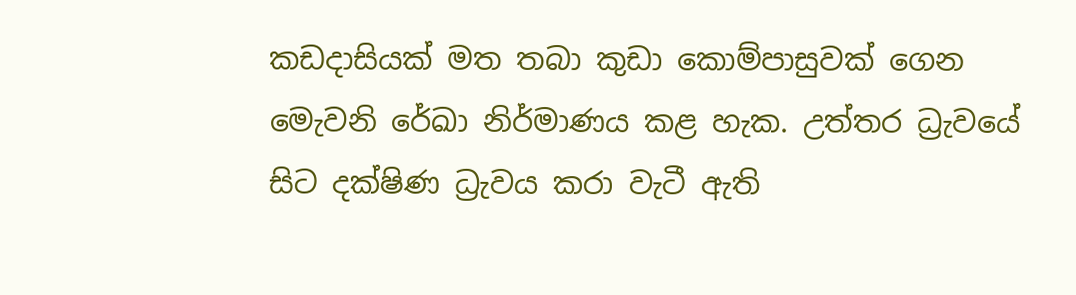කඩදාසියක් මත තබා කුඩා කොම්පාසුවක් ගෙන මෙැවනි රේඛා නිර්මාණය කළ හැක. උත්තර ධ්‍රැවයේ සිට දක්ෂිණ ධ්‍රැවය කරා වැටී ඇති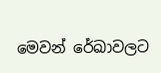මෙවන් රේඛාවලට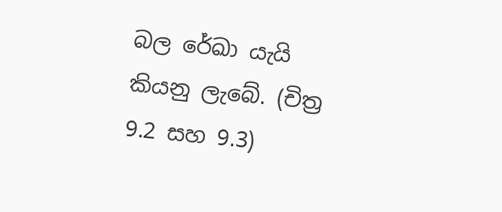බල රේඛා යැයි කියනු ලැබේ. (චිත්‍ර 9.2 සහ 9.3)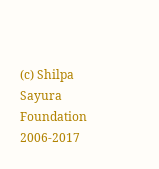(c) Shilpa Sayura Foundation 2006-2017